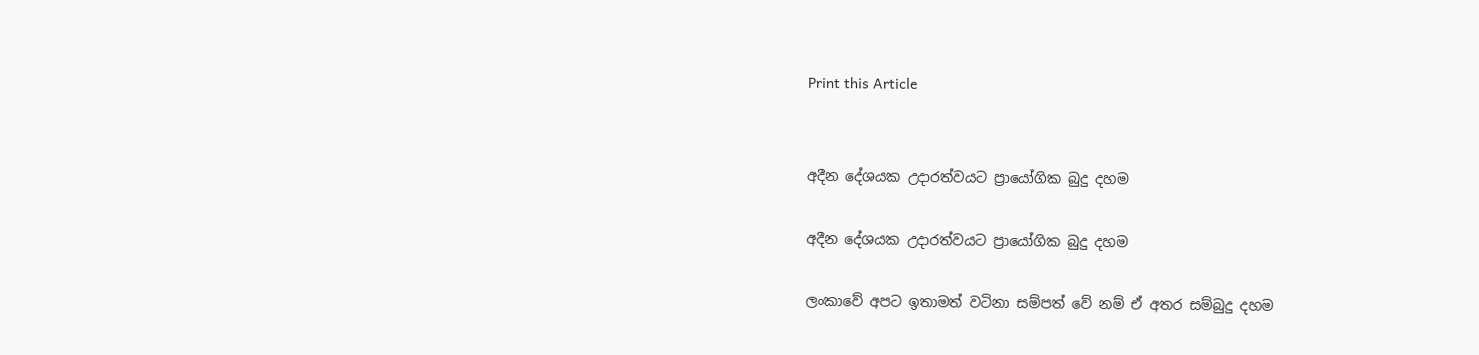Print this Article


අදීන දේශයක උදාරත්වයට ප්‍රායෝගික බුදු දහම

අදීන දේශයක උදාරත්වයට ප්‍රායෝගික බුදු දහම

ලංකාවේ අපට ඉතාමත් වටිනා සම්පත් වේ නම් ඒ අතර සම්බුදු දහම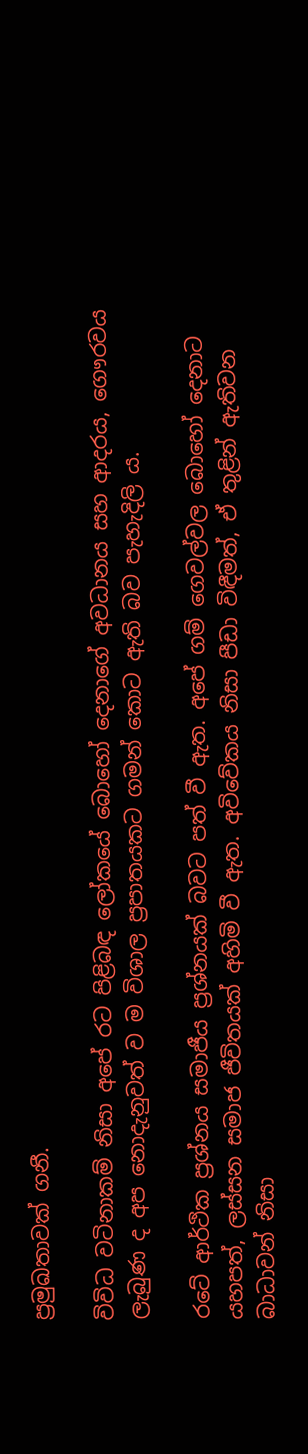ප්‍රමුඛතාවක් ගනී.

විවිධ වටිනාකම් නිසා අපේ රට පිළිබඳ ලෝකයේ බොහෝ දෙනාගේ අවධානය සහ ආදරය, ගෞරවය ලැබුණ ද අප නොදැනුවත් ව ම විශාල ප්‍රපාතයකට ගමන් කොට ඇති බව පැහැදිලි ය.

රටේ ආර්ථික ප්‍රශ්නය සමාජීය ප්‍රශ්නයක් බවට පත් වී ඇත. අපේ ගම් ගෙවල්වල බොහෝ දෙනාට යහපත්, ලස්සන සමාජ ජීවිතයක් අහිමි වී ඇත. අවිවේකය නිසා පීඩා විඳීමත්, ඒ තුළින් ඇතිවන බාධාවන් නිසා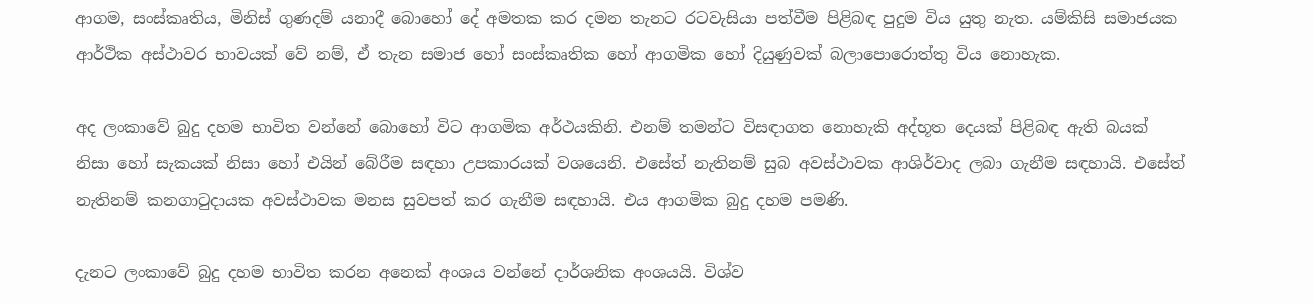ආගම, සංස්කෘතිය, මිනිස් ගුණදම් යනාදී බොහෝ දේ අමතක කර දමන තැනට රටවැසියා පත්වීම පිළිබඳ පුදුම විය යුතු නැත. යම්කිසි සමාජයක ආර්ථික අස්ථාවර භාවයක් වේ නම්, ඒ තැන සමාජ හෝ සංස්කෘතික හෝ ආගමික හෝ දියුණුවක් බලාපොරොත්තු විය නොහැක.

අද ලංකාවේ බුදු දහම භාවිත වන්නේ බොහෝ විට ආගමික අර්ථයකිනි. එනම් තමන්ට විසඳාගත නොහැකි අද්භූත දෙයක් පිළිබඳ ඇති බයක් නිසා හෝ සැකයක් නිසා හෝ එයින් බේරීම සඳහා උපකාරයක් වශයෙනි. එසේත් නැතිනම් සුබ අවස්ථාවක ආශිර්වාද ලබා ගැනීම සඳහායි. එසේත් නැතිනම් කනගාටුදායක අවස්ථාවක මනස සුවපත් කර ගැනීම සඳහායි. එය ආගමික බුදු දහම පමණි.

දැනට ලංකාවේ බුදු දහම භාවිත කරන අනෙක් අංශය වන්නේ දාර්ශනික අංශයයි. විශ්ව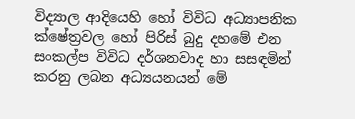විද්‍යාල ආදියෙහි හෝ විවිධ අධ්‍යාපනික ක්ෂේත්‍රවල හෝ පිරිස් බුදු දහමේ එන සංකල්ප විවිධ දර්ශනවාද හා සසඳමින් කරනු ලබන අධ්‍යයනයන් මේ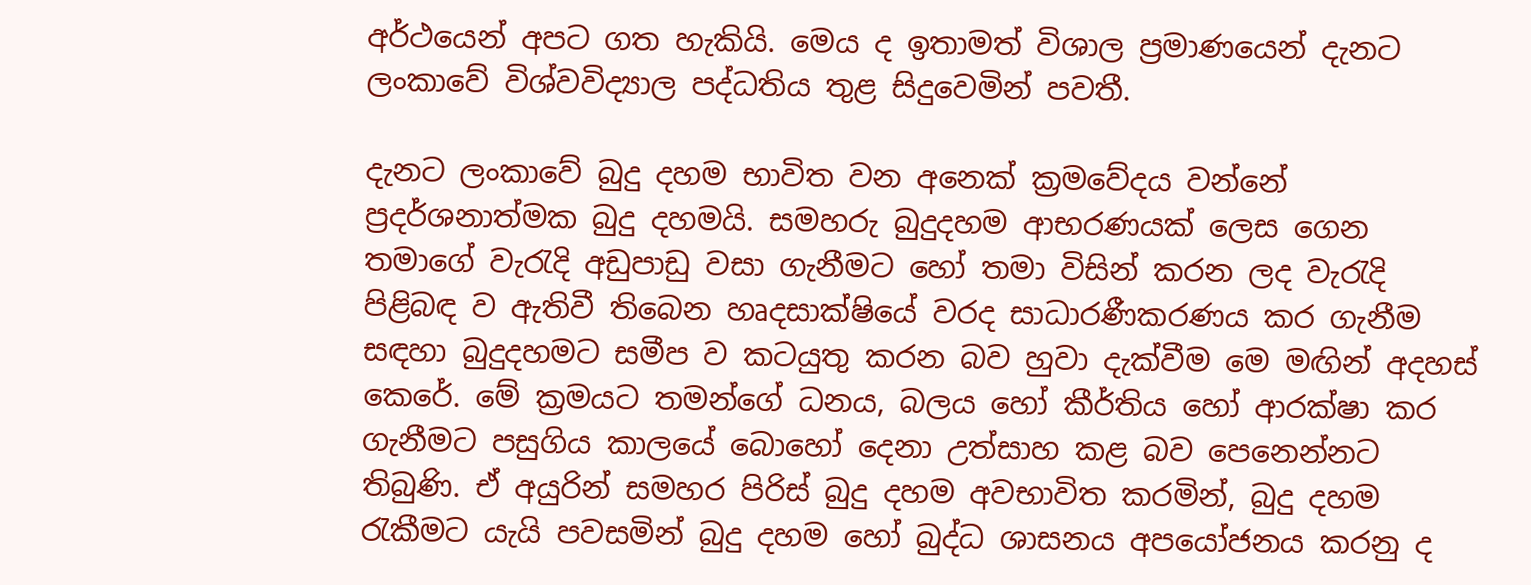අර්ථයෙන් අපට ගත හැකියි. මෙය ද ඉතාමත් විශාල ප්‍රමාණයෙන් දැනට ලංකාවේ විශ්වවිද්‍යාල පද්ධතිය තුළ සිදුවෙමින් පවතී.

දැනට ලංකාවේ බුදු දහම භාවිත වන අනෙක් ක්‍රමවේදය වන්නේ ප්‍රදර්ශනාත්මක බුදු දහමයි. සමහරු බුදුදහම ආභරණයක් ලෙස ගෙන තමාගේ වැරැදි අඩුපාඩු වසා ගැනීමට හෝ තමා විසින් කරන ලද වැරැදි පිළිබඳ ව ඇතිවී තිබෙන හෘදසාක්ෂියේ වරද සාධාරණීකරණය කර ගැනීම සඳහා බුදුදහමට සමීප ව කටයුතු කරන බව හුවා දැක්වීම මෙ මඟින් අදහස් කෙරේ. මේ ක්‍රමයට තමන්ගේ ධනය, බලය හෝ කීර්තිය හෝ ආරක්ෂා කර ගැනීමට පසුගිය කාලයේ බොහෝ දෙනා උත්සාහ කළ බව පෙනෙන්නට තිබුණි. ඒ අයුරින් සමහර පිරිස් බුදු දහම අවභාවිත කරමින්, බුදු දහම රැකීමට යැයි පවසමින් බුදු දහම හෝ බුද්ධ ශාසනය අපයෝජනය කරනු ද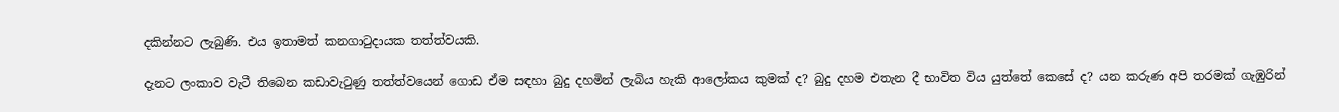දකින්නට ලැබුණි. එය ඉතාමත් කනගාටුදායක තත්ත්වයකි.

දැනට ලංකාව වැටී තිබෙන කඩාවැටුණු තත්ත්වයෙන් ගොඩ ඒම සඳහා බුදු දහමින් ලැබිය හැකි ආලෝකය කුමක් ද? බුදු දහම එතැන දී භාවිත විය යුත්තේ කෙසේ ද? යන කරුණ අපි තරමක් ගැඹුරින්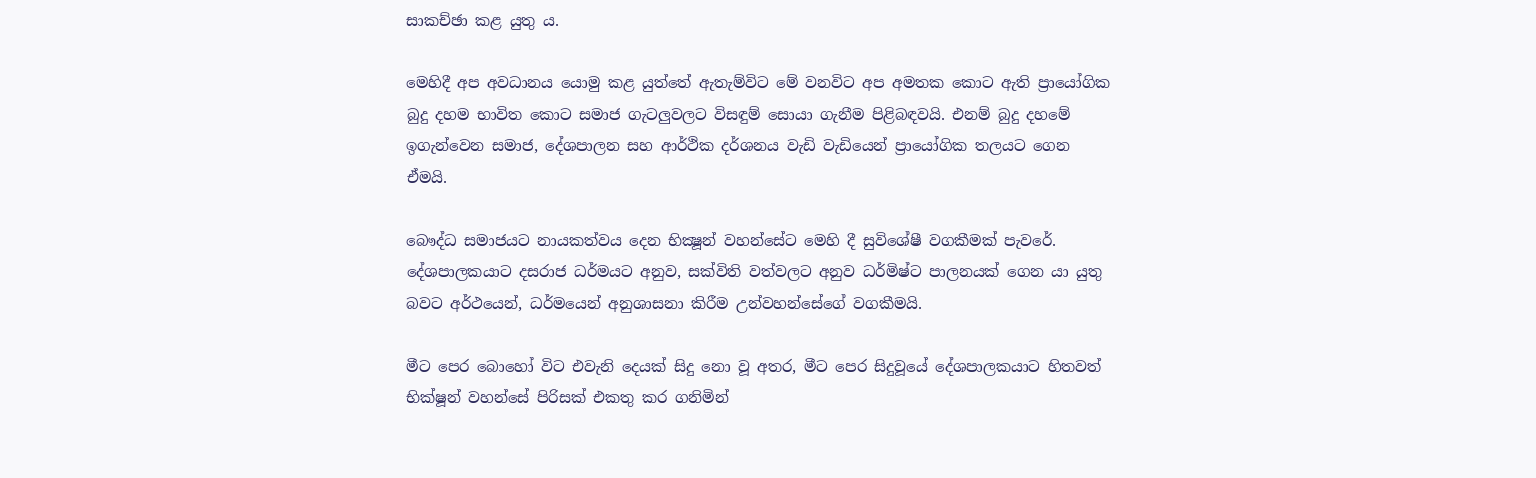සාකච්ඡා කළ යුතු ය.

මෙහිදී අප අවධානය යොමු කළ යුත්තේ ඇතැම්විට මේ වනවිට අප අමතක කොට ඇති ප්‍රායෝගික බුදු දහම භාවිත කොට සමාජ ගැටලුවලට විසඳුම් සොයා ගැනීම පිළිබඳවයි. එනම් බුදු දහමේ ඉගැන්වෙන සමාජ, දේශපාලන සහ ආර්ථික දර්ශනය වැඩි වැඩියෙන් ප්‍රායෝගික තලයට ගෙන ඒමයි.

බෞද්ධ සමාජයට නායකත්වය දෙන භික්‍ෂූන් වහන්සේට මෙහි දී සුවිශේෂී වගකීමක් පැවරේ. දේශපාලකයාට දසරාජ ධර්මයට අනුව, සක්විති වත්වලට අනුව ධර්මිෂ්ට පාලනයක් ගෙන යා යුතු බවට අර්ථයෙන්, ධර්මයෙන් අනුශාසනා කිරීම උන්වහන්සේගේ වගකීමයි.

මීට පෙර බොහෝ විට එවැනි දෙයක් සිදු නො වූ අතර, මීට පෙර සිදුවූයේ දේශපාලකයාට හිතවත් භික්ෂූන් වහන්සේ පිරිසක් එකතු කර ගනිමින්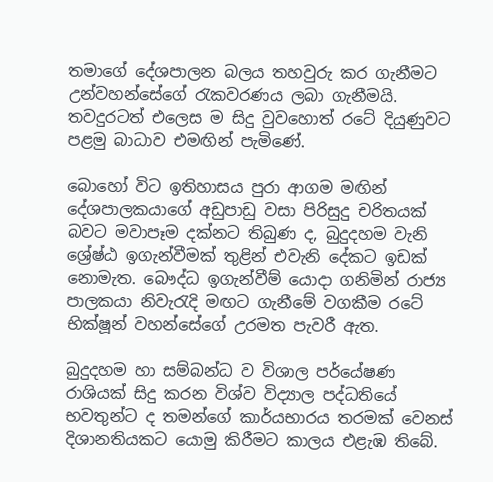තමාගේ දේශපාලන බලය තහවුරු කර ගැනීමට උන්වහන්සේගේ රැකවරණය ලබා ගැනීමයි. තවදුරටත් එලෙස ම සිදු වුවහොත් රටේ දියුණුවට පළමු බාධාව එමඟින් පැමිණේ.

බොහෝ විට ඉතිහාසය පුරා ආගම මඟින් දේශපාලකයාගේ අඩුපාඩු වසා පිරිසුදු චරිතයක් බවට මවාපෑම දක්නට තිබුණ ද, බුදුදහම වැනි ශ්‍රේෂ්ඨ ඉගැන්වීමක් තුළින් එවැනි දේකට ඉඩක් නොමැත. බෞද්ධ ඉගැන්වීම් යොදා ගනිමින් රාජ්‍ය පාලකයා නිවැරැදි මඟට ගැනීමේ වගකීම රටේ භික්ෂූන් වහන්සේගේ උරමත පැවරී ඇත.

බුදුදහම හා සම්බන්ධ ව විශාල පර්යේෂණ රාශියක් සිදු කරන විශ්ව විද්‍යාල පද්ධතියේ භවතුන්ට ද තමන්ගේ කාර්යභාරය තරමක් වෙනස් දිශානතියකට යොමු කිරීමට කාලය එළැඹ තිබේ.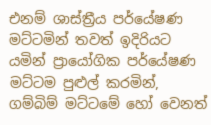එනම් ශාස්ත්‍රීය පර්යේෂණ මට්ටමින් තවත් ඉදිරියට යමින් ප්‍රායෝගික පර්යේෂණ මට්ටම පුළුල් කරමින්, ගම්බිම් මට්ටමේ හෝ වෙනත්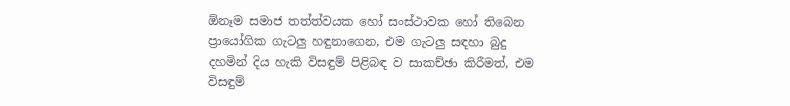ඕනෑම සමාජ තත්ත්වයක හෝ සංස්ථාවක හෝ තිබෙන ප්‍රායෝගික ගැටලු හඳුනාගෙන, එම ගැටලු සඳහා බුදු දහමින් දිය හැකි විසඳුම් පිළිබඳ ව සාකච්ඡා කිරීමත්, එම විසඳුම්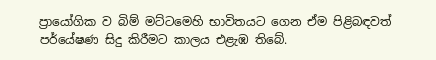ප්‍රායෝගික ව බිම් මට්ටමෙහි භාවිතයට ගෙන ඒම පිළිබඳවත් පර්යේෂණ සිදු කිරීමට කාලය එළැඹ තිබේ.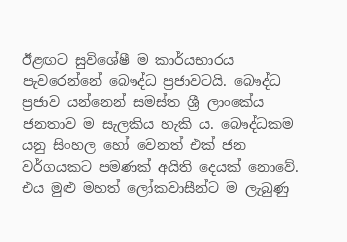ඊළඟට සුවිශේෂී ම කාර්යභාරය පැවරෙන්නේ බෞද්ධ ප්‍රජාවටයි. බෞද්ධ ප්‍රජාව යන්නෙන් සමස්ත ශ්‍රී ලාංකේය ජනතාව ම සැලකිය හැකි ය. බෞද්ධකම යනු සිංහල හෝ වෙනත් එක් ජන වර්ගයකට පමණක් අයිති දෙයක් නොවේ. එය මුළු මහත් ලෝකවාසීන්ට ම ලැබුණු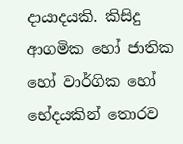දායාදයකි. කිසිදු ආගමික හෝ ජාතික හෝ වාර්ගික හෝ භේදයකින් තොරව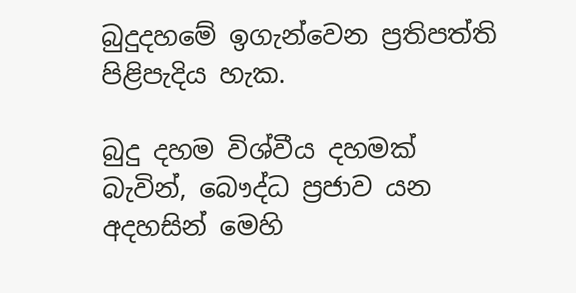බුදුදහමේ ඉගැන්වෙන ප්‍රතිපත්ති පිළිපැදිය හැක.

බුදු දහම විශ්වීය දහමක් බැවින්, බෞද්ධ ප්‍රජාව යන අදහසින් මෙහි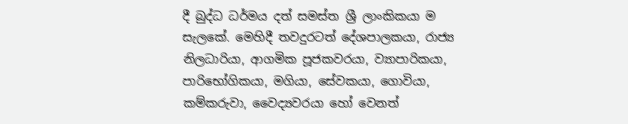දී බුද්ධ ධර්මය දත් සමස්ත ශ්‍රී ලාංකිකයා ම සැලකේ. මෙහිදී තවදුරටත් දේශපාලකයා, රාජ්‍ය නිලධාරියා, ආගමික පූජකවරයා, ව්‍යාපාරිකයා, පාරිභෝගිකයා, මගියා, සේවකයා, ගොවියා, කම්කරුවා, වෛද්‍යවරයා හෝ වෙනත්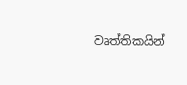වෘත්තිකයින්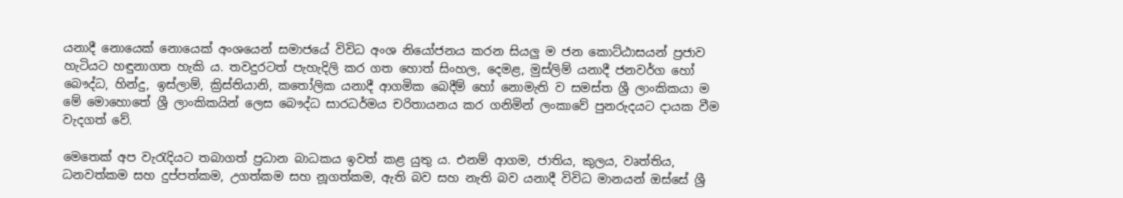යනාදී නොයෙක් නොයෙක් අංශයෙන් සමාජයේ විවිධ අංශ නියෝජනය කරන සියලු ම ජන කොට්ඨාසයන් ප්‍රජාව හැටියට හඳුනාගත හැකි ය. තවදුරටත් පැහැදිලි කර ගත හොත් සිංහල, දෙමළ, මුස්ලිම් යනාදී ජනවර්ග හෝ බෞද්ධ, හින්දු, ඉස්ලාම්, ක්‍රිස්තියානි, කතෝලික යනාදී ආගමික බෙදීම් හෝ නොමැති ව සමස්ත ශ්‍රී ලාංකිකයා ම මේ මොහොතේ ශ්‍රී ලාංකිකයින් ලෙස බෞද්ධ සාරධර්මය චරිතායනය කර ගනිමින් ලංකාවේ පුනරුදයට දායක වීම වැදගත් වේ.

මෙතෙක් අප වැරැදියට තබාගත් ප්‍රධාන බාධකය ඉවත් කළ යුතු ය. එනම් ආගම, ජාතිය, කුලය, වෘත්තිය, ධනවත්කම සහ දුප්පත්කම, උගත්කම සහ නූගත්කම, ඇති බව සහ නැති බව යනාදී විවිධ මානයන් ඔස්සේ ශ්‍රී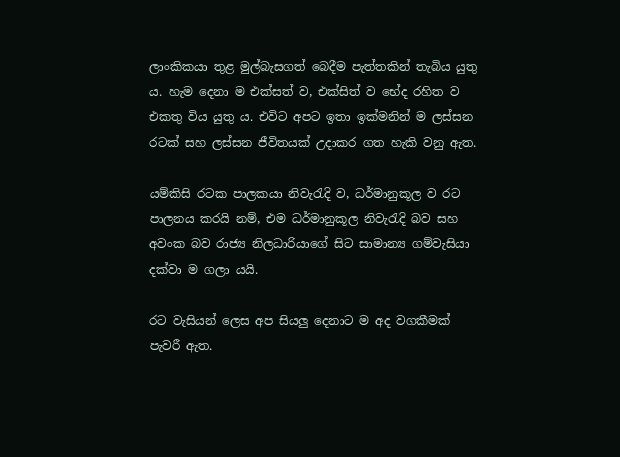ලාංකිකයා තුළ මුල්බැසගත් බෙදීම පැත්තකින් තැබිය යුතු ය. හැම දෙනා ම එක්සත් ව, එක්සිත් ව භේද රහිත ව එකතු විය යුතු ය. එවිට අපට ඉතා ඉක්මනින් ම ලස්සන රටක් සහ ලස්සන ජීවිතයක් උදාකර ගත හැකි වනු ඇත.

යම්කිසි රටක පාලකයා නිවැරැදි ව, ධර්මානුකූල ව රට පාලනය කරයි නම්, එම ධර්මානුකූල නිවැරැදි බව සහ අවංක බව රාජ්‍ය නිලධාරියාගේ සිට සාමාන්‍ය ගම්වැසියා දක්වා ම ගලා යයි.

රට වැසියන් ලෙස අප සියලු දෙනාට ම අද වගකීමක් පැවරී ඇත.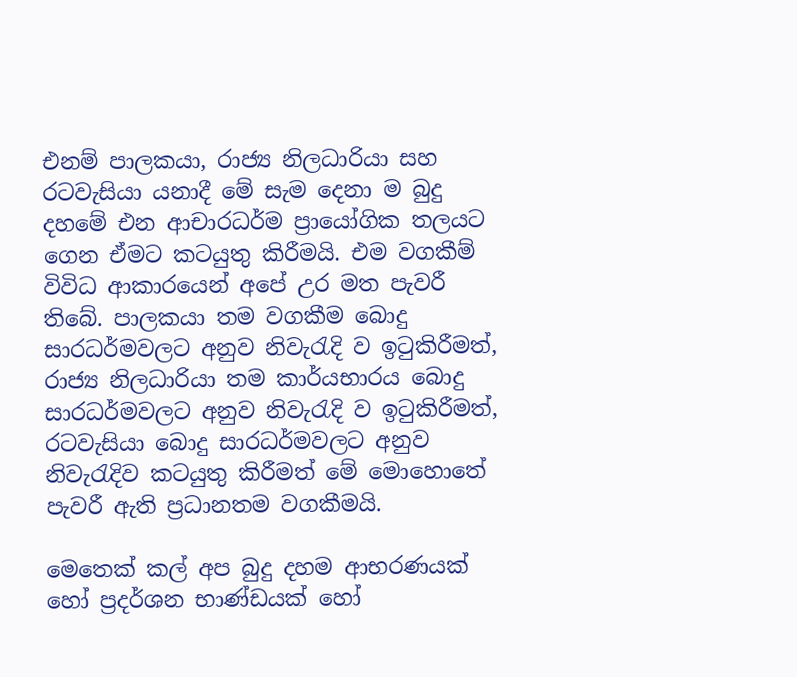එනම් පාලකයා, රාජ්‍ය නිලධාරියා සහ රටවැසියා යනාදී මේ සැම දෙනා ම බුදු දහමේ එන ආචාරධර්ම ප්‍රායෝගික තලයට ගෙන ඒමට කටයුතු කිරීමයි. එම වගකීම් විවිධ ආකාරයෙන් අපේ උර මත පැවරී තිබේ. පාලකයා තම වගකීම බොදු සාරධර්මවලට අනුව නිවැරැදි ව ඉටුකිරීමත්, රාජ්‍ය නිලධාරියා තම කාර්යභාරය බොදු සාරධර්මවලට අනුව නිවැරැදි ව ඉටුකිරීමත්, රටවැසියා බොදු සාරධර්මවලට අනුව නිවැරැදිව කටයුතු කිරීමත් මේ මොහොතේ පැවරී ඇති ප්‍රධානතම වගකීමයි.

මෙතෙක් කල් අප බුදු දහම ආභරණයක් හෝ ප්‍රදර්ශන භාණ්ඩයක් හෝ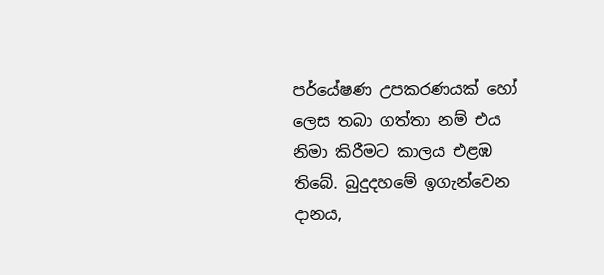පර්යේෂණ උපකරණයක් හෝ ලෙස තබා ගත්තා නම් එය නිමා කිරීමට කාලය එළඹ තිබේ. බුදුදහමේ ඉගැන්වෙන දානය,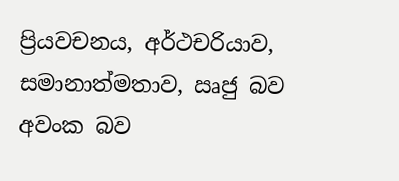ප්‍රියවචනය, අර්ථචරියාව, සමානාත්මතාව, ඍජු බව අවංක බව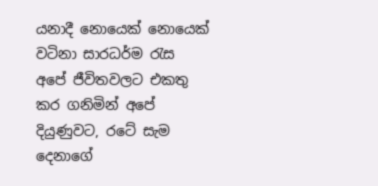යනාදී නොයෙක් නොයෙක් වටිනා සාරධර්ම රැස අපේ ජීවිතවලට එකතු කර ගනිමින් අපේ දියුණුවට, රටේ සැම දෙනාගේ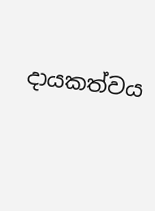දායකත්වය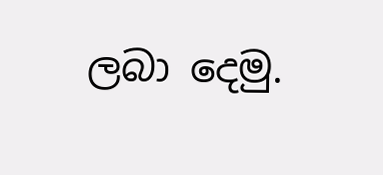ලබා දෙමු.